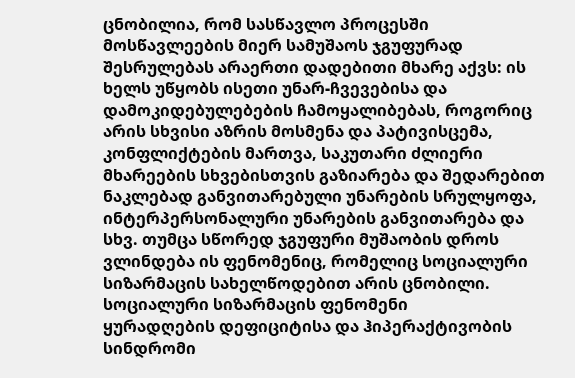ცნობილია, რომ სასწავლო პროცესში მოსწავლეების მიერ სამუშაოს ჯგუფურად შესრულებას არაერთი დადებითი მხარე აქვს: ის ხელს უწყობს ისეთი უნარ-ჩვევებისა და დამოკიდებულებების ჩამოყალიბებას, როგორიც არის სხვისი აზრის მოსმენა და პატივისცემა, კონფლიქტების მართვა, საკუთარი ძლიერი მხარეების სხვებისთვის გაზიარება და შედარებით ნაკლებად განვითარებული უნარების სრულყოფა, ინტერპერსონალური უნარების განვითარება და სხვ. თუმცა სწორედ ჯგუფური მუშაობის დროს ვლინდება ის ფენომენიც, რომელიც სოციალური სიზარმაცის სახელწოდებით არის ცნობილი.
სოციალური სიზარმაცის ფენომენი
ყურადღების დეფიციტისა და ჰიპერაქტივობის სინდრომი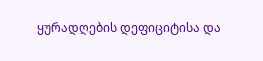ყურადღების დეფიციტისა და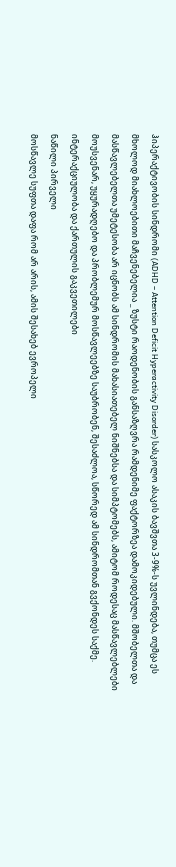ჰიპერაქტივობის სინდრომი (ADHD – Attention Deficit Hyperactivity Disorder) სასკოლო ასაკის ბავშვთა 3-9%-ს უვლინდება, თუმცა ეს მხოლოდ მიახლოებითი მაჩვენებელია _ ზუსტი რაოდენობის განსაზღვრა რამდენიმე ფაქტორზეა დამოკიდებული. მშობელთა და მასწავლებელთა უმეტესობა არ იცნობს ამ სინდრომის მახასიათებელ ნიშნებსა და სიმპტომებს, ამიტომ როდესაც მასწავლებლები მოუსვენარ, უყურადღებო და პრობლემურ მოსწავლეებზე საუბრობენ, შესაძლოა, სწორედ ამ სინდრომთან გვქონდეს საქმე.
ინტერაქციულობა და ქართულის გაკვეთილები
ნაწილი პირველი
მოსწავლე სუფთა დაფა რომ არ არის, ამის შესახებ ევროპელი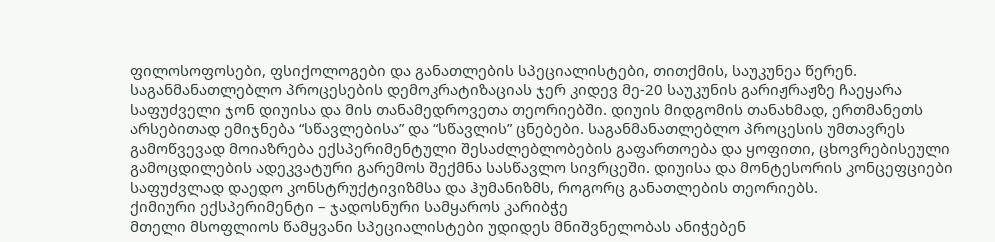ფილოსოფოსები, ფსიქოლოგები და განათლების სპეციალისტები, თითქმის, საუკუნეა წერენ. საგანმანათლებლო პროცესების დემოკრატიზაციას ჯერ კიდევ მე-20 საუკუნის გარიჟრაჟზე ჩაეყარა საფუძველი ჯონ დიუისა და მის თანამედროვეთა თეორიებში. დიუის მიდგომის თანახმად, ერთმანეთს არსებითად ემიჯნება “სწავლებისა” და “სწავლის” ცნებები. საგანმანათლებლო პროცესის უმთავრეს გამოწვევად მოიაზრება ექსპერიმენტული შესაძლებლობების გაფართოება და ყოფითი, ცხოვრებისეული გამოცდილების ადეკვატური გარემოს შექმნა სასწავლო სივრცეში. დიუისა და მონტესორის კონცეფციები საფუძვლად დაედო კონსტრუქტივიზმსა და ჰუმანიზმს, როგორც განათლების თეორიებს.
ქიმიური ექსპერიმენტი – ჯადოსნური სამყაროს კარიბჭე
მთელი მსოფლიოს წამყვანი სპეციალისტები უდიდეს მნიშვნელობას ანიჭებენ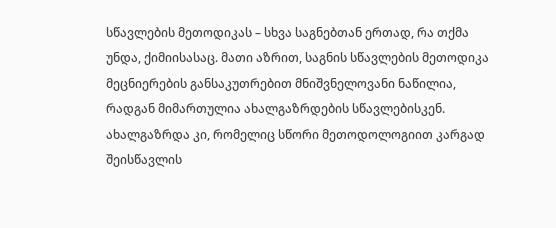სწავლების მეთოდიკას – სხვა საგნებთან ერთად, რა თქმა უნდა, ქიმიისასაც. მათი აზრით, საგნის სწავლების მეთოდიკა მეცნიერების განსაკუთრებით მნიშვნელოვანი ნაწილია, რადგან მიმართულია ახალგაზრდების სწავლებისკენ. ახალგაზრდა კი, რომელიც სწორი მეთოდოლოგიით კარგად შეისწავლის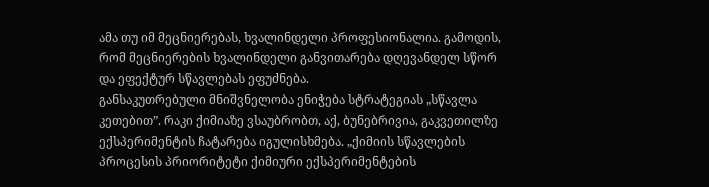ამა თუ იმ მეცნიერებას, ხვალინდელი პროფესიონალია. გამოდის, რომ მეცნიერების ხვალინდელი განვითარება დღევანდელ სწორ და ეფექტურ სწავლებას ეფუძნება.
განსაკუთრებული მნიშვნელობა ენიჭება სტრატეგიას „სწავლა კეთებით”. რაკი ქიმიაზე ვსაუბრობთ, აქ, ბუნებრივია, გაკვეთილზე ექსპერიმენტის ჩატარება იგულისხმება. „ქიმიის სწავლების პროცესის პრიორიტეტი ქიმიური ექსპერიმენტების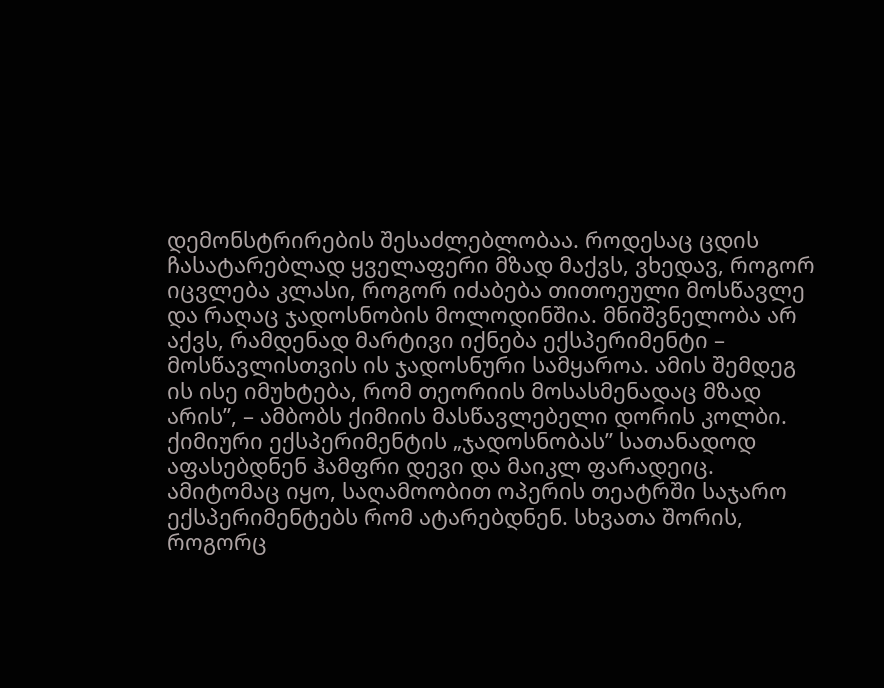დემონსტრირების შესაძლებლობაა. როდესაც ცდის ჩასატარებლად ყველაფერი მზად მაქვს, ვხედავ, როგორ იცვლება კლასი, როგორ იძაბება თითოეული მოსწავლე და რაღაც ჯადოსნობის მოლოდინშია. მნიშვნელობა არ აქვს, რამდენად მარტივი იქნება ექსპერიმენტი – მოსწავლისთვის ის ჯადოსნური სამყაროა. ამის შემდეგ ის ისე იმუხტება, რომ თეორიის მოსასმენადაც მზად არის”, – ამბობს ქიმიის მასწავლებელი დორის კოლბი.
ქიმიური ექსპერიმენტის „ჯადოსნობას” სათანადოდ აფასებდნენ ჰამფრი დევი და მაიკლ ფარადეიც. ამიტომაც იყო, საღამოობით ოპერის თეატრში საჯარო ექსპერიმენტებს რომ ატარებდნენ. სხვათა შორის, როგორც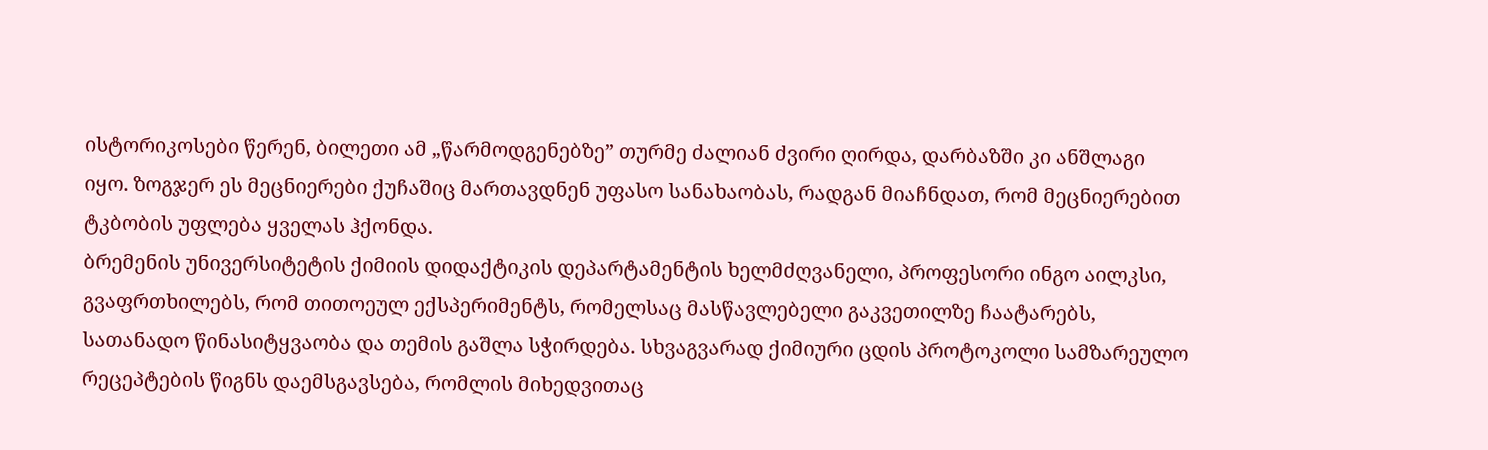ისტორიკოსები წერენ, ბილეთი ამ „წარმოდგენებზე” თურმე ძალიან ძვირი ღირდა, დარბაზში კი ანშლაგი იყო. ზოგჯერ ეს მეცნიერები ქუჩაშიც მართავდნენ უფასო სანახაობას, რადგან მიაჩნდათ, რომ მეცნიერებით ტკბობის უფლება ყველას ჰქონდა.
ბრემენის უნივერსიტეტის ქიმიის დიდაქტიკის დეპარტამენტის ხელმძღვანელი, პროფესორი ინგო აილკსი, გვაფრთხილებს, რომ თითოეულ ექსპერიმენტს, რომელსაც მასწავლებელი გაკვეთილზე ჩაატარებს, სათანადო წინასიტყვაობა და თემის გაშლა სჭირდება. სხვაგვარად ქიმიური ცდის პროტოკოლი სამზარეულო რეცეპტების წიგნს დაემსგავსება, რომლის მიხედვითაც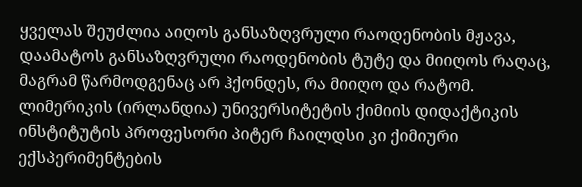ყველას შეუძლია აიღოს განსაზღვრული რაოდენობის მჟავა, დაამატოს განსაზღვრული რაოდენობის ტუტე და მიიღოს რაღაც, მაგრამ წარმოდგენაც არ ჰქონდეს, რა მიიღო და რატომ.
ლიმერიკის (ირლანდია) უნივერსიტეტის ქიმიის დიდაქტიკის ინსტიტუტის პროფესორი პიტერ ჩაილდსი კი ქიმიური ექსპერიმენტების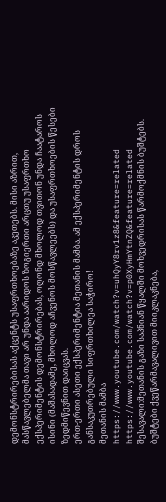დემონსტრირებისას აქცენტს უსაფრთხოებაზე აკეთებს. მისი აზრით, მასწავლებელმა თავი არ უნდა აარიდოს ზოგიერთი არცთუ უსაფრთხო ექსპერიმენტის დემონსტრირებას, ოღონდ მხოლოდ თვითონ უნდა ჩაატაროს ისინი (მაშასადამე, მხოლოდ აჩვენოს მოსწავლეებს) და უსაფრთხოების წესები ზედმიწევნით დაიცვას.
ერთ-ერთი ასეთი ექსპერიმენტია მეთანის მამბა. ამ ექსპერიმენტის დროს განსაკუთრებული სიფრთხილეა საჭირო!
მეთანის მამბა
https://www.youtube.com/watch?v=uhQyY8rv1z8&feature=related
https://www.youtube.com/watch?v=p0XyHmYtnZQ&feature=related
შესავალი:მეთანის გაზი საპნიან წყალში მოხვედრისას წარმოქმნის ბუშტებს. ბუშტები ქვეწარმავალივით მიიკლაკნება,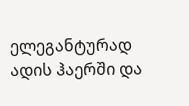ელეგანტურად ადის ჰაერში და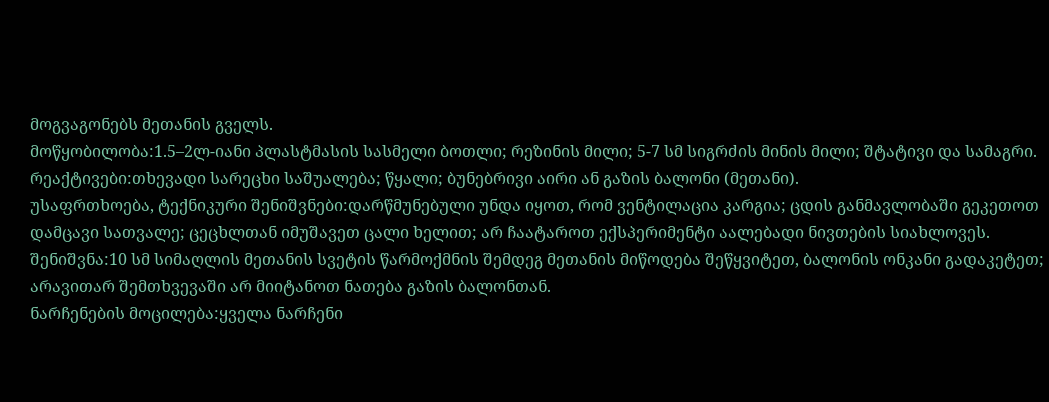მოგვაგონებს მეთანის გველს.
მოწყობილობა:1.5–2ლ-იანი პლასტმასის სასმელი ბოთლი; რეზინის მილი; 5-7 სმ სიგრძის მინის მილი; შტატივი და სამაგრი.
რეაქტივები:თხევადი სარეცხი საშუალება; წყალი; ბუნებრივი აირი ან გაზის ბალონი (მეთანი).
უსაფრთხოება, ტექნიკური შენიშვნები:დარწმუნებული უნდა იყოთ, რომ ვენტილაცია კარგია; ცდის განმავლობაში გეკეთოთ დამცავი სათვალე; ცეცხლთან იმუშავეთ ცალი ხელით; არ ჩაატაროთ ექსპერიმენტი აალებადი ნივთების სიახლოვეს.
შენიშვნა:10 სმ სიმაღლის მეთანის სვეტის წარმოქმნის შემდეგ მეთანის მიწოდება შეწყვიტეთ, ბალონის ონკანი გადაკეტეთ; არავითარ შემთხვევაში არ მიიტანოთ ნათება გაზის ბალონთან.
ნარჩენების მოცილება:ყველა ნარჩენი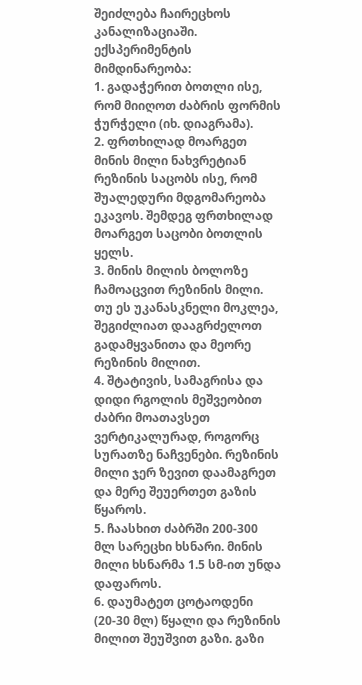შეიძლება ჩაირეცხოს კანალიზაციაში.
ექსპერიმენტის მიმდინარეობა:
1. გადაჭერით ბოთლი ისე, რომ მიიღოთ ძაბრის ფორმის ჭურჭელი (იხ. დიაგრამა).
2. ფრთხილად მოარგეთ მინის მილი ნახვრეტიან რეზინის საცობს ისე, რომ შუალედური მდგომარეობა ეკავოს. შემდეგ ფრთხილად მოარგეთ საცობი ბოთლის ყელს.
3. მინის მილის ბოლოზე ჩამოაცვით რეზინის მილი. თუ ეს უკანასკნელი მოკლეა, შეგიძლიათ დააგრძელოთ გადამყვანითა და მეორე რეზინის მილით.
4. შტატივის, სამაგრისა და დიდი რგოლის მეშვეობით ძაბრი მოათავსეთ ვერტიკალურად, როგორც სურათზე ნაჩვენები. რეზინის მილი ჯერ ზევით დაამაგრეთ და მერე შეუერთეთ გაზის წყაროს.
5. ჩაასხით ძაბრში 200-300 მლ სარეცხი ხსნარი. მინის მილი ხსნარმა 1.5 სმ-ით უნდა დაფაროს.
6. დაუმატეთ ცოტაოდენი (20-30 მლ) წყალი და რეზინის მილით შეუშვით გაზი. გაზი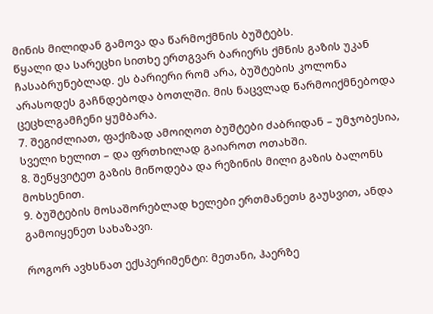მინის მილიდან გამოვა და წარმოქმნის ბუშტებს.
წყალი და სარეცხი სითხე ერთგვარ ბარიერს ქმნის გაზის უკან ჩასაბრუნებლად. ეს ბარიერი რომ არა, ბუშტების კოლონა არასოდეს გაჩნდებოდა ბოთლში. მის ნაცვლად წარმოიქმნებოდა ცეცხლგამჩენი ყუმბარა.
7. შეგიძლიათ, ფაქიზად ამოიღოთ ბუშტები ძაბრიდან – უმჯობესია, სველი ხელით – და ფრთხილად გაიაროთ ოთახში.
8. შეწყვიტეთ გაზის მიწოდება და რეზინის მილი გაზის ბალონს მოხსენით.
9. ბუშტების მოსაშორებლად ხელები ერთმანეთს გაუსვით, ანდა გამოიყენეთ სახაზავი.

როგორ ავხსნათ ექსპერიმენტი: მეთანი, ჰაერზე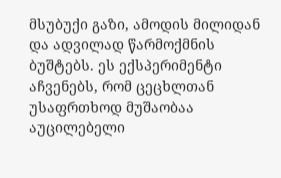მსუბუქი გაზი, ამოდის მილიდან და ადვილად წარმოქმნის ბუშტებს. ეს ექსპერიმენტი აჩვენებს, რომ ცეცხლთან უსაფრთხოდ მუშაობაა აუცილებელი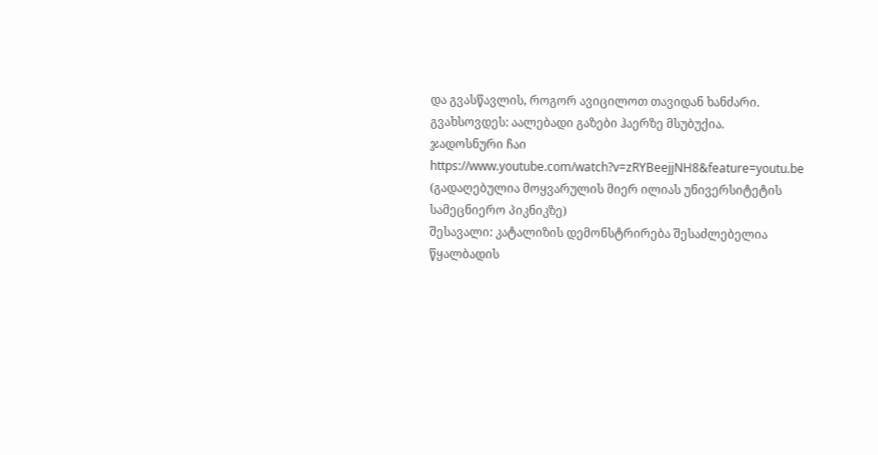და გვასწავლის, როგორ ავიცილოთ თავიდან ხანძარი. გვახსოვდეს: აალებადი გაზები ჰაერზე მსუბუქია.
ჯადოსნური ჩაი
https://www.youtube.com/watch?v=zRYBeejjNH8&feature=youtu.be
(გადაღებულია მოყვარულის მიერ ილიას უნივერსიტეტის სამეცნიერო პიკნიკზე)
შესავალი: კატალიზის დემონსტრირება შესაძლებელია წყალბადის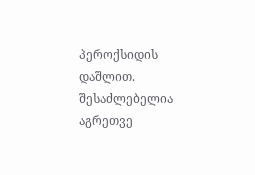პეროქსიდის დაშლით. შესაძლებელია აგრეთვე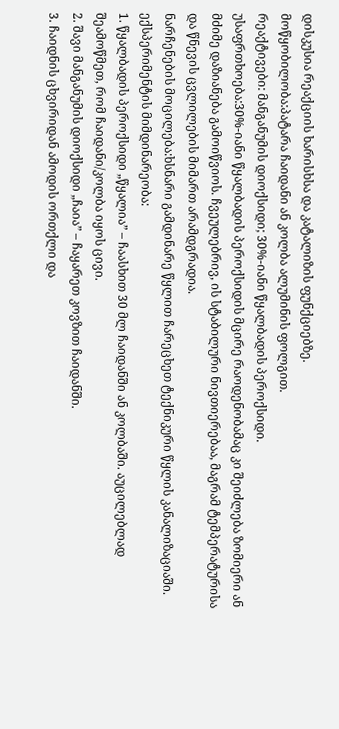დისკუსია რეაქციის ხარისხსა და კატალიზის ფუნქციებზე.
მოწყობილობა:პატარა ჩაიდანი ან კოლბა ალუმინის ფოლგით.
რეაქტივები: მანგანუმის დიოქსიდი; 30%-იანი წყალბადის პეროქსიდი.
უსაფრთხოება:30%-იანი წყალბადის პეროქსიდის მცირე რაოდენობამაც კი შეიძლება ზომიერი ან მძიმე დაზიანება გამოიწვიოს. ჩვეულებრივ, ის სტაბილური ნივთიერებაა, მაგრამ ტემპერატურისა და წნევის ცვლილების მიმართ არამდგრადია.
ნარჩენების მოცილება:ხსნარი გამდინარე წყლით ჩარეცხეთ ტექნიკური წყლის კანალიზაციაში.
ექსპერიმენტის მიმდინარეობა:
1. წყალბადის პეროქსიდი „წყალია” – ჩაასხით 30 მლ ჩაიდანში ან კოლბაში. აუცილებლად შეამოწმეთ, რომ ჩაიდანი/კოლბა იყოს ცივი.
2. შავი მანგანუმის დიოქსიდი „ჩაია” – ჩაყარეთ კოვზით ჩაიდანში.
3. ჩაიდნის ცხვირიდან ამოდის ორთქლი და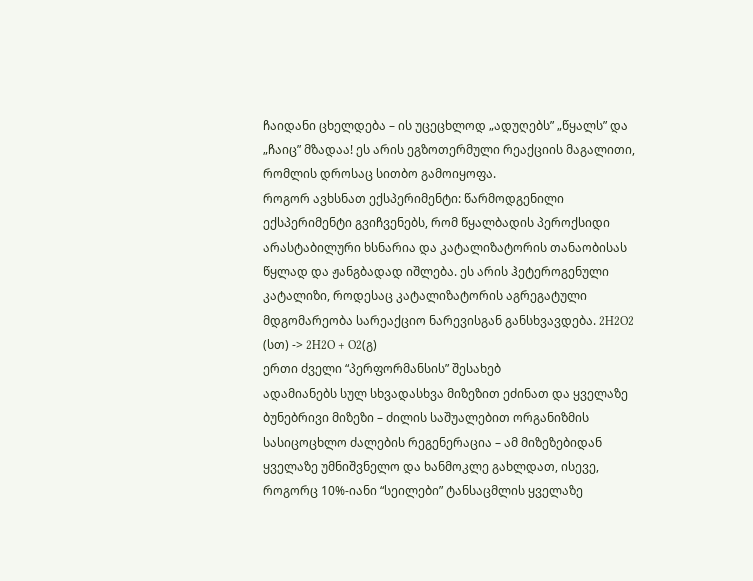ჩაიდანი ცხელდება – ის უცეცხლოდ „ადუღებს” „წყალს” და „ჩაიც” მზადაა! ეს არის ეგზოთერმული რეაქციის მაგალითი, რომლის დროსაც სითბო გამოიყოფა.
როგორ ავხსნათ ექსპერიმენტი: წარმოდგენილი ექსპერიმენტი გვიჩვენებს, რომ წყალბადის პეროქსიდი არასტაბილური ხსნარია და კატალიზატორის თანაობისას წყლად და ჟანგბადად იშლება. ეს არის ჰეტეროგენული კატალიზი, როდესაც კატალიზატორის აგრეგატული მდგომარეობა სარეაქციო ნარევისგან განსხვავდება. 2H2O2 (სთ) -> 2H2O + O2(გ)
ერთი ძველი “პერფორმანსის” შესახებ
ადამიანებს სულ სხვადასხვა მიზეზით ეძინათ და ყველაზე ბუნებრივი მიზეზი – ძილის საშუალებით ორგანიზმის სასიცოცხლო ძალების რეგენერაცია – ამ მიზეზებიდან ყველაზე უმნიშვნელო და ხანმოკლე გახლდათ, ისევე, როგორც 10%-იანი “სეილები” ტანსაცმლის ყველაზე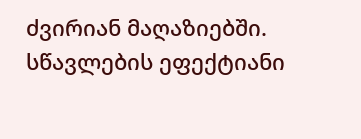ძვირიან მაღაზიებში.
სწავლების ეფექტიანი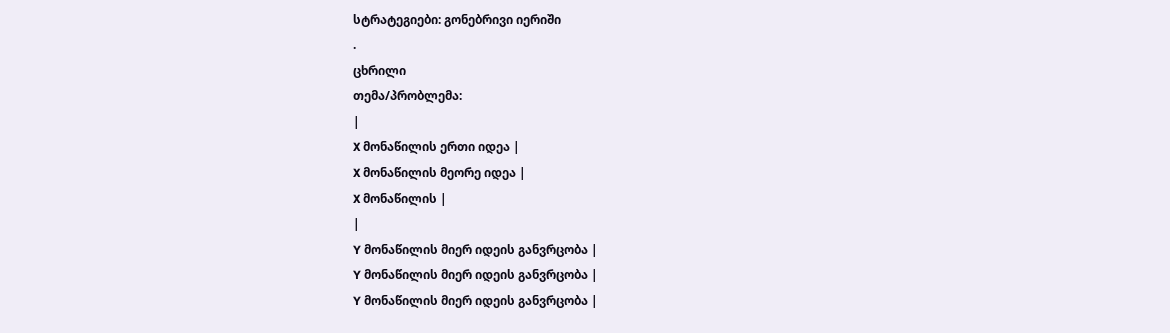სტრატეგიები: გონებრივი იერიში
.
ცხრილი
თემა/პრობლემა:
|
X მონაწილის ერთი იდეა |
X მონაწილის მეორე იდეა |
X მონაწილის |
|
Y მონაწილის მიერ იდეის განვრცობა |
Y მონაწილის მიერ იდეის განვრცობა |
Y მონაწილის მიერ იდეის განვრცობა |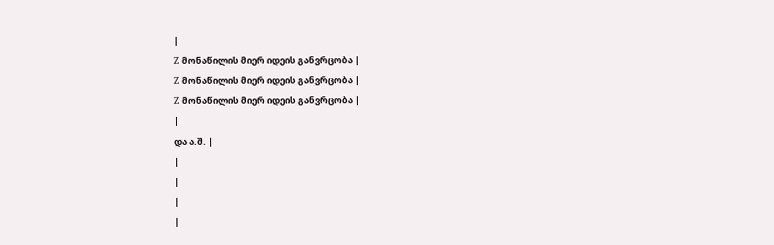|
Z მონაწილის მიერ იდეის განვრცობა |
Z მონაწილის მიერ იდეის განვრცობა |
Z მონაწილის მიერ იდეის განვრცობა |
|
და ა.შ. |
|
|
|
|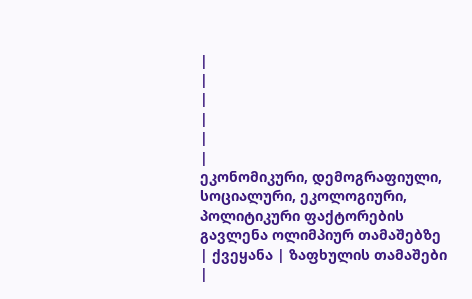|
|
|
|
|
|
ეკონომიკური, დემოგრაფიული, სოციალური, ეკოლოგიური, პოლიტიკური ფაქტორების გავლენა ოლიმპიურ თამაშებზე
| ქვეყანა | ზაფხულის თამაშები |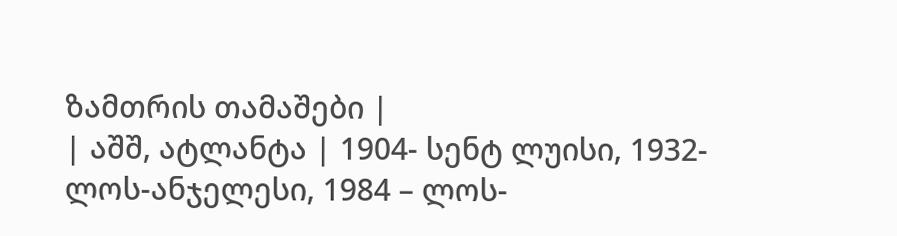ზამთრის თამაშები |
| აშშ, ატლანტა | 1904- სენტ ლუისი, 1932- ლოს-ანჯელესი, 1984 – ლოს-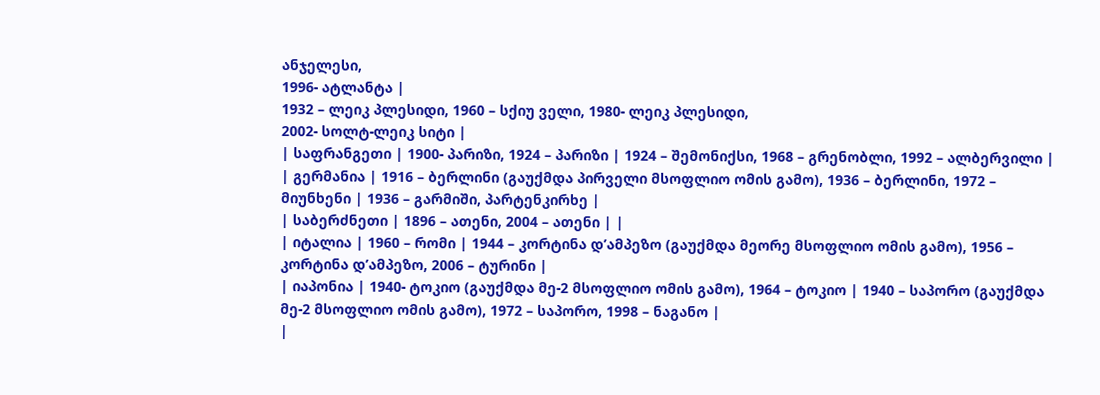ანჯელესი,
1996- ატლანტა |
1932 – ლეიკ პლესიდი, 1960 – სქიუ ველი, 1980- ლეიკ პლესიდი,
2002- სოლტ-ლეიკ სიტი |
| საფრანგეთი | 1900- პარიზი, 1924 – პარიზი | 1924 – შემონიქსი, 1968 – გრენობლი, 1992 – ალბერვილი |
| გერმანია | 1916 – ბერლინი (გაუქმდა პირველი მსოფლიო ომის გამო), 1936 – ბერლინი, 1972 – მიუნხენი | 1936 – გარმიში, პარტენკირხე |
| საბერძნეთი | 1896 – ათენი, 2004 – ათენი | |
| იტალია | 1960 – რომი | 1944 – კორტინა დ’ამპეზო (გაუქმდა მეორე მსოფლიო ომის გამო), 1956 – კორტინა დ’ამპეზო, 2006 – ტურინი |
| იაპონია | 1940- ტოკიო (გაუქმდა მე-2 მსოფლიო ომის გამო), 1964 – ტოკიო | 1940 – საპორო (გაუქმდა მე-2 მსოფლიო ომის გამო), 1972 – საპორო, 1998 – ნაგანო |
|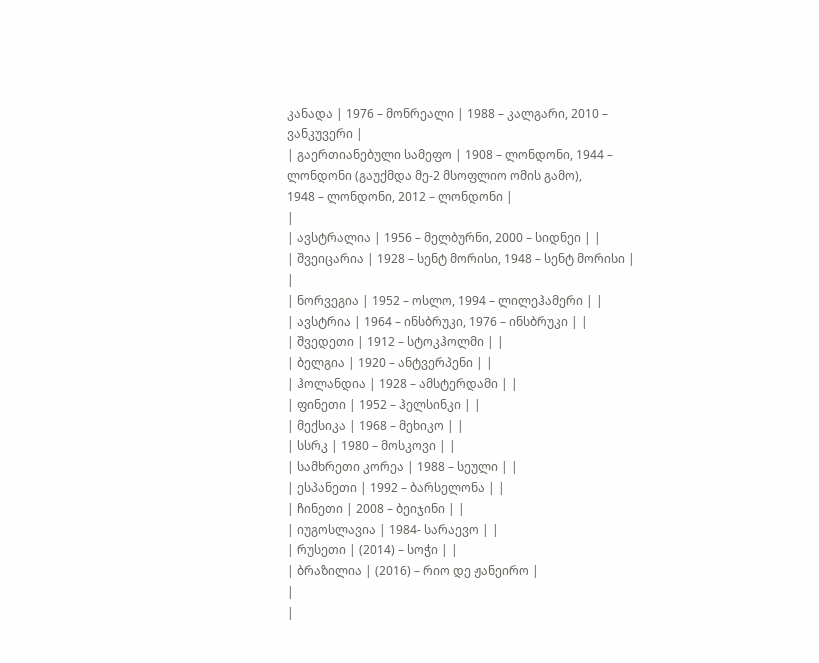კანადა | 1976 – მონრეალი | 1988 – კალგარი, 2010 – ვანკუვერი |
| გაერთიანებული სამეფო | 1908 – ლონდონი, 1944 – ლონდონი (გაუქმდა მე-2 მსოფლიო ომის გამო),
1948 – ლონდონი, 2012 – ლონდონი |
|
| ავსტრალია | 1956 – მელბურნი, 2000 – სიდნეი | |
| შვეიცარია | 1928 – სენტ მორისი, 1948 – სენტ მორისი | |
| ნორვეგია | 1952 – ოსლო, 1994 – ლილეჰამერი | |
| ავსტრია | 1964 – ინსბრუკი, 1976 – ინსბრუკი | |
| შვედეთი | 1912 – სტოკჰოლმი | |
| ბელგია | 1920 – ანტვერპენი | |
| ჰოლანდია | 1928 – ამსტერდამი | |
| ფინეთი | 1952 – ჰელსინკი | |
| მექსიკა | 1968 – მეხიკო | |
| სსრკ | 1980 – მოსკოვი | |
| სამხრეთი კორეა | 1988 – სეული | |
| ესპანეთი | 1992 – ბარსელონა | |
| ჩინეთი | 2008 – ბეიჯინი | |
| იუგოსლავია | 1984- სარაევო | |
| რუსეთი | (2014) – სოჭი | |
| ბრაზილია | (2016) – რიო დე ჟანეირო |
|
|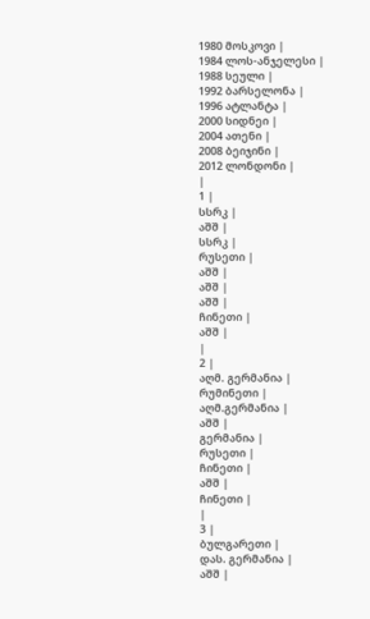1980 მოსკოვი |
1984 ლოს-ანჯელესი |
1988 სეული |
1992 ბარსელონა |
1996 ატლანტა |
2000 სიდნეი |
2004 ათენი |
2008 ბეიჯინი |
2012 ლონდონი |
|
1 |
სსრკ |
აშშ |
სსრკ |
რუსეთი |
აშშ |
აშშ |
აშშ |
ჩინეთი |
აშშ |
|
2 |
აღმ. გერმანია |
რუმინეთი |
აღმ.გერმანია |
აშშ |
გერმანია |
რუსეთი |
ჩინეთი |
აშშ |
ჩინეთი |
|
3 |
ბულგარეთი |
დას. გერმანია |
აშშ |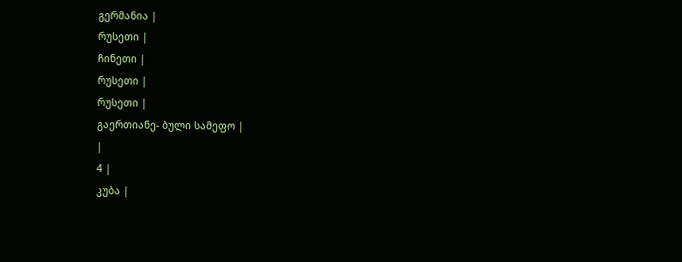გერმანია |
რუსეთი |
ჩინეთი |
რუსეთი |
რუსეთი |
გაერთიანე- ბული სამეფო |
|
4 |
კუბა |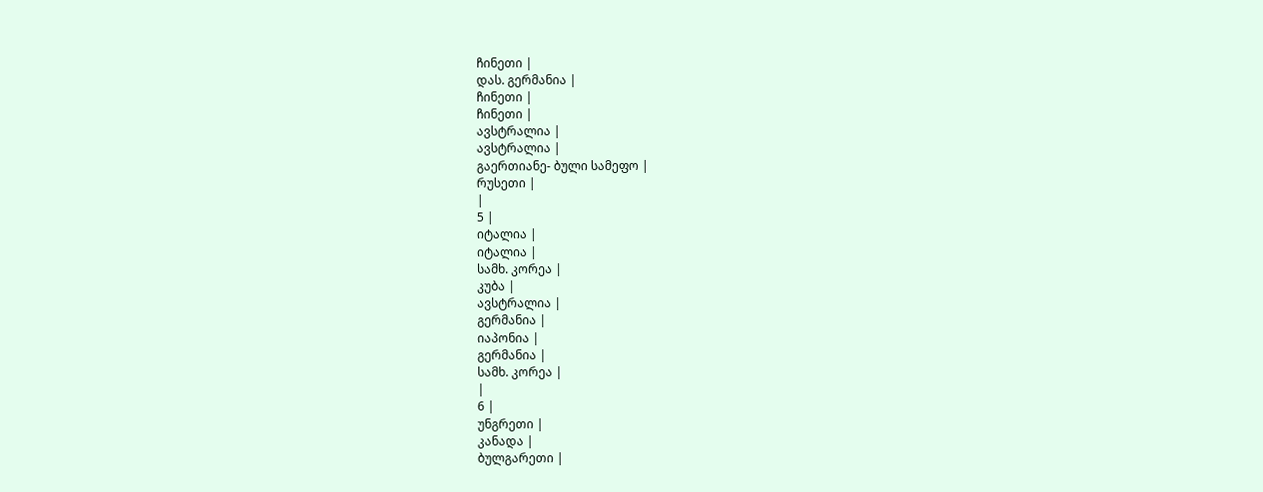ჩინეთი |
დას. გერმანია |
ჩინეთი |
ჩინეთი |
ავსტრალია |
ავსტრალია |
გაერთიანე- ბული სამეფო |
რუსეთი |
|
5 |
იტალია |
იტალია |
სამხ. კორეა |
კუბა |
ავსტრალია |
გერმანია |
იაპონია |
გერმანია |
სამხ. კორეა |
|
6 |
უნგრეთი |
კანადა |
ბულგარეთი |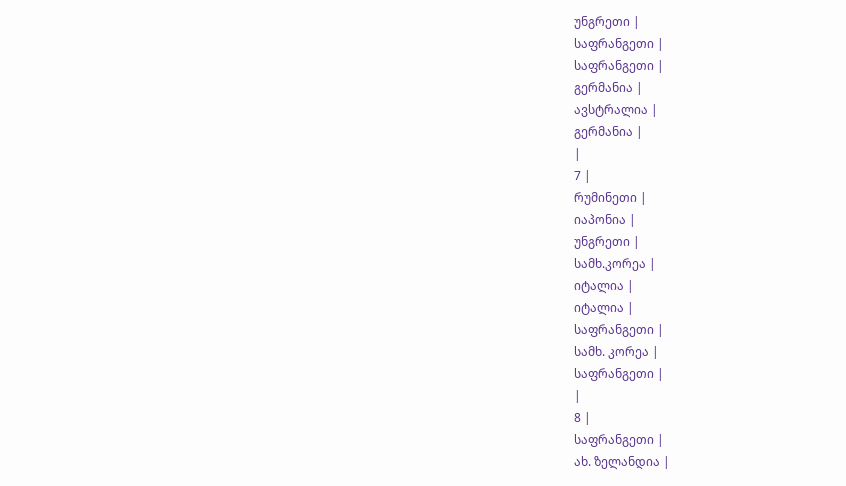უნგრეთი |
საფრანგეთი |
საფრანგეთი |
გერმანია |
ავსტრალია |
გერმანია |
|
7 |
რუმინეთი |
იაპონია |
უნგრეთი |
სამხ.კორეა |
იტალია |
იტალია |
საფრანგეთი |
სამხ. კორეა |
საფრანგეთი |
|
8 |
საფრანგეთი |
ახ. ზელანდია |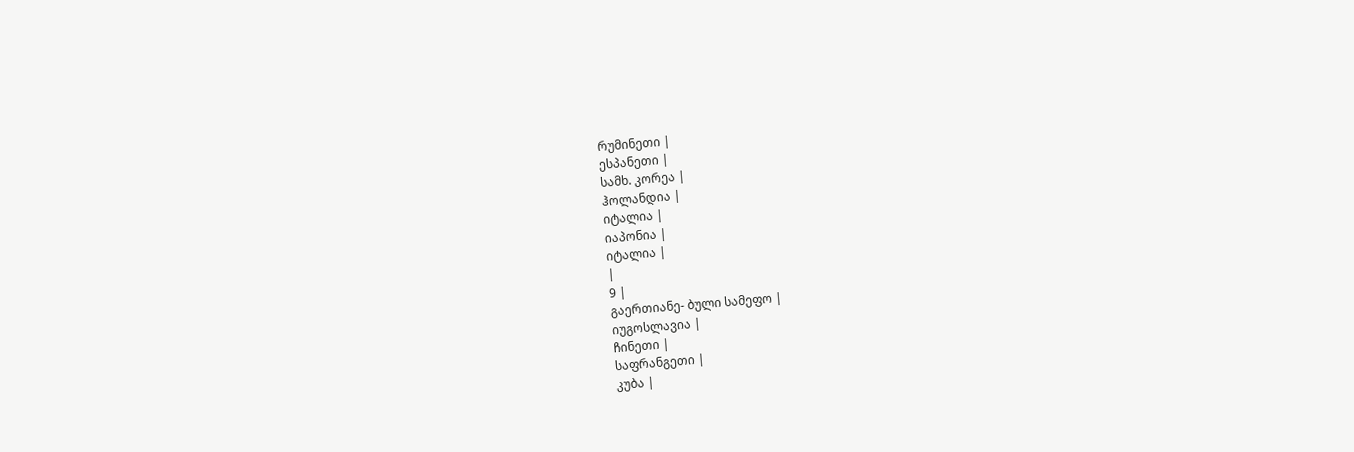რუმინეთი |
ესპანეთი |
სამხ. კორეა |
ჰოლანდია |
იტალია |
იაპონია |
იტალია |
|
9 |
გაერთიანე- ბული სამეფო |
იუგოსლავია |
ჩინეთი |
საფრანგეთი |
კუბა |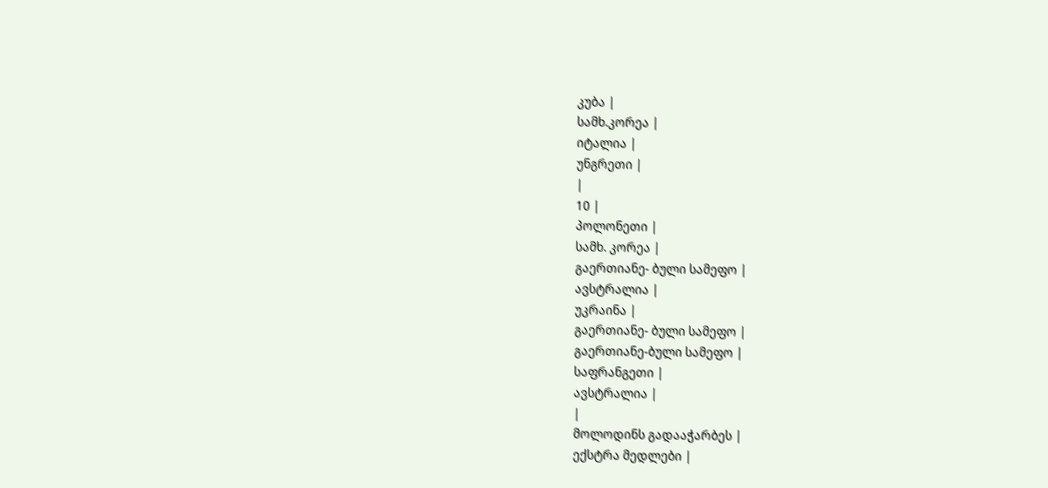კუბა |
სამხ.კორეა |
იტალია |
უნგრეთი |
|
10 |
პოლონეთი |
სამხ. კორეა |
გაერთიანე- ბული სამეფო |
ავსტრალია |
უკრაინა |
გაერთიანე- ბული სამეფო |
გაერთიანე-ბული სამეფო |
საფრანგეთი |
ავსტრალია |
|
მოლოდინს გადააჭარბეს |
ექსტრა მედლები |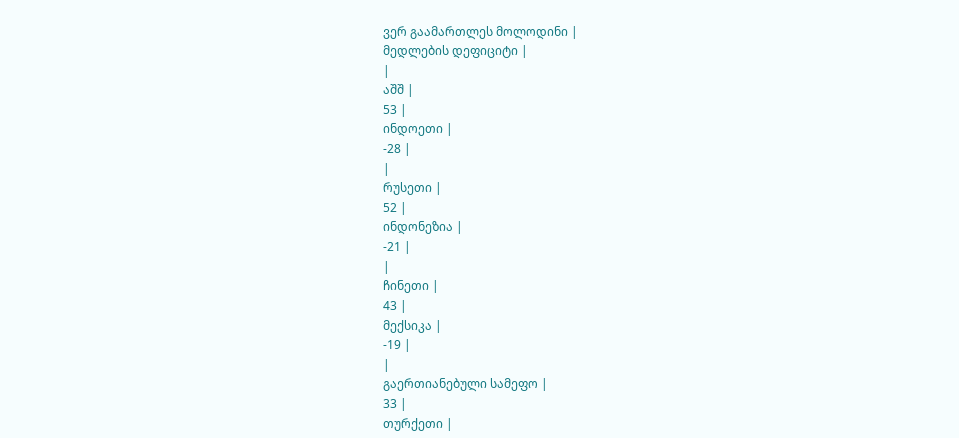ვერ გაამართლეს მოლოდინი |
მედლების დეფიციტი |
|
აშშ |
53 |
ინდოეთი |
-28 |
|
რუსეთი |
52 |
ინდონეზია |
-21 |
|
ჩინეთი |
43 |
მექსიკა |
-19 |
|
გაერთიანებული სამეფო |
33 |
თურქეთი |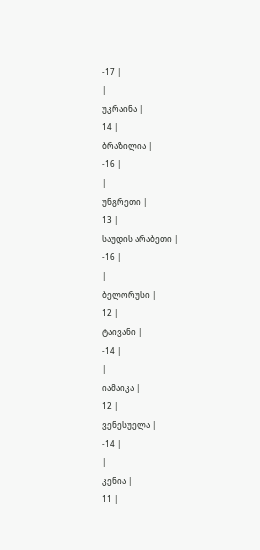-17 |
|
უკრაინა |
14 |
ბრაზილია |
-16 |
|
უნგრეთი |
13 |
საუდის არაბეთი |
-16 |
|
ბელორუსი |
12 |
ტაივანი |
-14 |
|
იამაიკა |
12 |
ვენესუელა |
-14 |
|
კენია |
11 |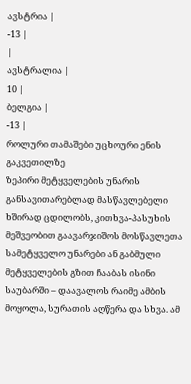ავსტრია |
-13 |
|
ავსტრალია |
10 |
ბელგია |
-13 |
როლური თამაშები უცხოური ენის გაკვეთილზე
ზეპირი მეტყველების უნარის განსავითარებლად მასწავლებელი ხშირად ცდილობს, კითხვა-პასუხის მეშვეობით გაავარჯიშოს მოსწავლეთა სამეტყველო უნარები ან გაბმული მეტყველების გზით ჩააბას ისინი საუბარში – დაავალოს რაიმე ამბის მოყოლა, სურათის აღწერა და სხვა. ამ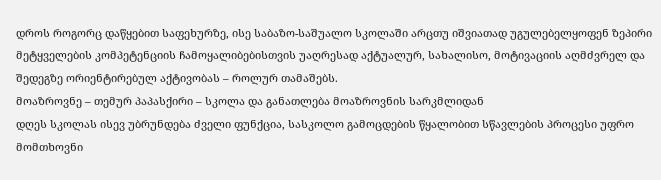დროს როგორც დაწყებით საფეხურზე, ისე საბაზო-საშუალო სკოლაში არცთუ იშვიათად უგულებელყოფენ ზეპირი მეტყველების კომპეტენციის ჩამოყალიბებისთვის უაღრესად აქტუალურ, სახალისო, მოტივაციის აღმძვრელ და შედეგზე ორიენტირებულ აქტივობას – როლურ თამაშებს.
მოაზროვნე – თემურ პაპასქირი – სკოლა და განათლება მოაზროვნის სარკმლიდან
დღეს სკოლას ისევ უბრუნდება ძველი ფუნქცია, სასკოლო გამოცდების წყალობით სწავლების პროცესი უფრო მომთხოვნი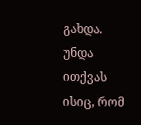გახდა. უნდა ითქვას ისიც, რომ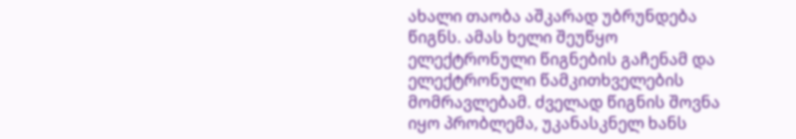ახალი თაობა აშკარად უბრუნდება წიგნს. ამას ხელი შეუწყო ელექტრონული წიგნების გაჩენამ და ელექტრონული წამკითხველების მომრავლებამ. ძველად წიგნის შოვნა იყო პრობლემა, უკანასკნელ ხანს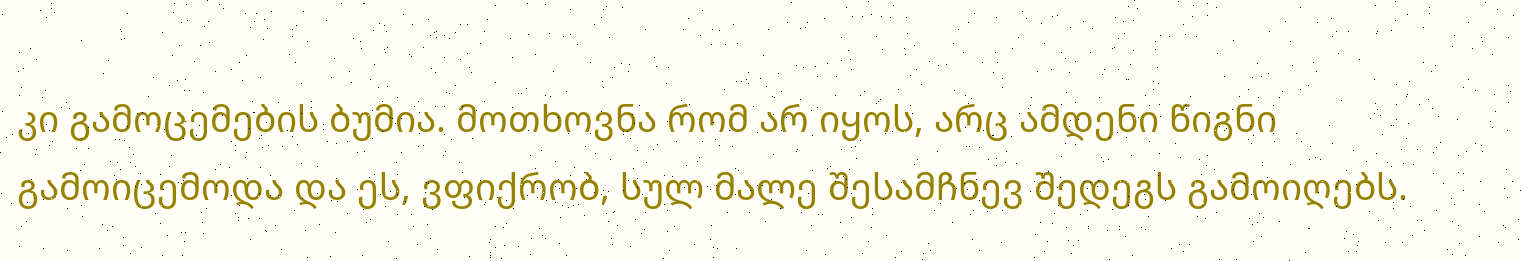კი გამოცემების ბუმია. მოთხოვნა რომ არ იყოს, არც ამდენი წიგნი გამოიცემოდა და ეს, ვფიქრობ, სულ მალე შესამჩნევ შედეგს გამოიღებს.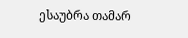ესაუბრა თამარ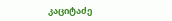კაციტაძე